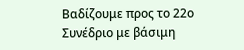Βαδίζουμε προς το 22ο Συνέδριο με βάσιμη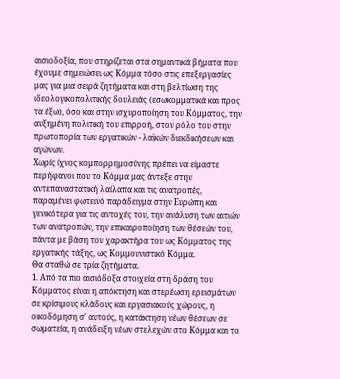αισιοδοξία, που στηρίζεται στα σημαντικά βήματα που έχουμε σημειώσει ως Κόμμα τόσο στις επεξεργασίες μας για μια σειρά ζητήματα και στη βελτίωση της ιδεολογικοπολιτικής δουλειάς (εσωκομματικά και προς τα έξω), όσο και στην ισχυροποίηση του Κόμματος, την αυξημένη πολιτική του επιρροή, στον ρόλο του στην πρωτοπορία των εργατικών - λαϊκών διεκδικήσεων και αγώνων.
Χωρίς ίχνος κομπορρημοσύνης πρέπει να είμαστε περήφανοι που το Κόμμα μας άντεξε στην αντεπαναστατική λαίλαπα και τις ανατροπές, παραμένει φωτεινό παράδειγμα στην Ευρώπη και γενικότερα για τις αντοχές του, την ανάλυση των αιτιών των ανατροπών, την επικαιροποίηση των θέσεών του, πάντα με βάση τον χαρακτήρα του ως Κόμματος της εργατικής τάξης, ως Κομμουνιστικό Κόμμα.
Θα σταθώ σε τρία ζητήματα.
1. Από τα πιο αισιόδοξα στοιχεία στη δράση του Κόμματος είναι η απόκτηση και στερέωση ερεισμάτων σε κρίσιμους κλάδους και εργασιακούς χώρους, η οικοδόμηση σ' αυτούς, η κατάκτηση νέων θέσεων σε σωματεία, η ανάδειξη νέων στελεχών στο Κόμμα και το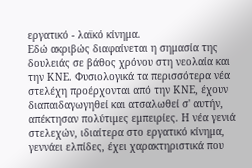εργατικό - λαϊκό κίνημα.
Εδώ ακριβώς διαφαίνεται η σημασία της δουλειάς σε βάθος χρόνου στη νεολαία και την ΚΝΕ. Φυσιολογικά τα περισσότερα νέα στελέχη προέρχονται από την ΚΝΕ, έχουν διαπαιδαγωγηθεί και ατσαλωθεί σ' αυτήν, απέκτησαν πολύτιμες εμπειρίες. Η νέα γενιά στελεχών, ιδιαίτερα στο εργατικό κίνημα, γεννάει ελπίδες, έχει χαρακτηριστικά που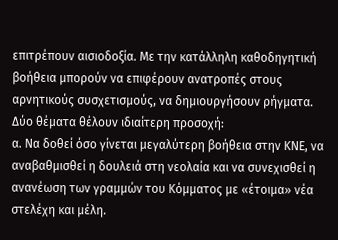επιτρέπουν αισιοδοξία. Με την κατάλληλη καθοδηγητική βοήθεια μπορούν να επιφέρουν ανατροπές στους αρνητικούς συσχετισμούς, να δημιουργήσουν ρήγματα.
Δύο θέματα θέλουν ιδιαίτερη προσοχή:
α. Να δοθεί όσο γίνεται μεγαλύτερη βοήθεια στην ΚΝΕ, να αναβαθμισθεί η δουλειά στη νεολαία και να συνεχισθεί η ανανέωση των γραμμών του Κόμματος με «έτοιμα» νέα στελέχη και μέλη.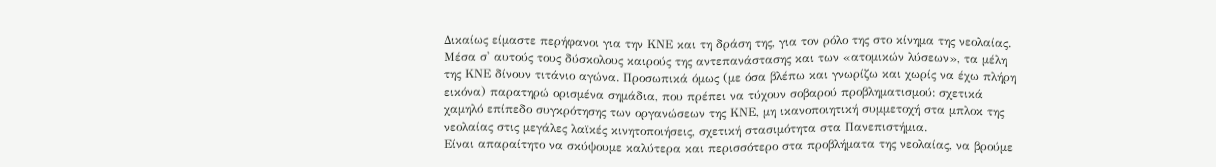Δικαίως είμαστε περήφανοι για την ΚΝΕ και τη δράση της, για τον ρόλο της στο κίνημα της νεολαίας. Μέσα σ' αυτούς τους δύσκολους καιρούς της αντεπανάστασης και των «ατομικών λύσεων», τα μέλη της ΚΝΕ δίνουν τιτάνιο αγώνα. Προσωπικά όμως (με όσα βλέπω και γνωρίζω και χωρίς να έχω πλήρη εικόνα) παρατηρώ ορισμένα σημάδια, που πρέπει να τύχουν σοβαρού προβληματισμού: σχετικά χαμηλό επίπεδο συγκρότησης των οργανώσεων της ΚΝΕ, μη ικανοποιητική συμμετοχή στα μπλοκ της νεολαίας στις μεγάλες λαϊκές κινητοποιήσεις, σχετική στασιμότητα στα Πανεπιστήμια.
Είναι απαραίτητο να σκύψουμε καλύτερα και περισσότερο στα προβλήματα της νεολαίας, να βρούμε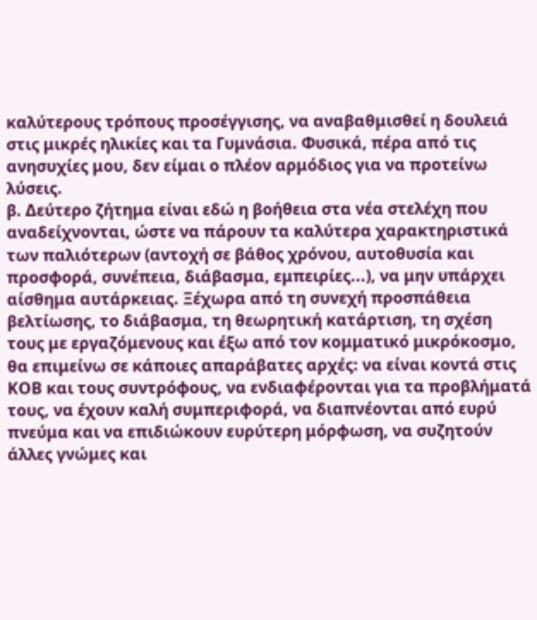καλύτερους τρόπους προσέγγισης, να αναβαθμισθεί η δουλειά στις μικρές ηλικίες και τα Γυμνάσια. Φυσικά, πέρα από τις ανησυχίες μου, δεν είμαι ο πλέον αρμόδιος για να προτείνω λύσεις.
β. Δεύτερο ζήτημα είναι εδώ η βοήθεια στα νέα στελέχη που αναδείχνονται, ώστε να πάρουν τα καλύτερα χαρακτηριστικά των παλιότερων (αντοχή σε βάθος χρόνου, αυτοθυσία και προσφορά, συνέπεια, διάβασμα, εμπειρίες...), να μην υπάρχει αίσθημα αυτάρκειας. Ξέχωρα από τη συνεχή προσπάθεια βελτίωσης, το διάβασμα, τη θεωρητική κατάρτιση, τη σχέση τους με εργαζόμενους και έξω από τον κομματικό μικρόκοσμο, θα επιμείνω σε κάποιες απαράβατες αρχές: να είναι κοντά στις ΚΟΒ και τους συντρόφους, να ενδιαφέρονται για τα προβλήματά τους, να έχουν καλή συμπεριφορά, να διαπνέονται από ευρύ πνεύμα και να επιδιώκουν ευρύτερη μόρφωση, να συζητούν άλλες γνώμες και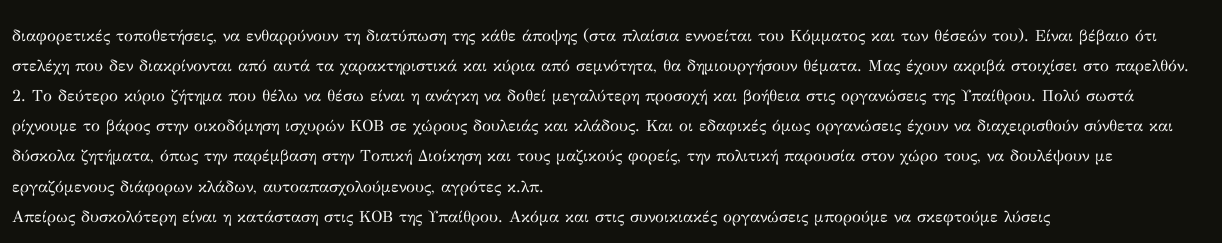διαφορετικές τοποθετήσεις, να ενθαρρύνουν τη διατύπωση της κάθε άποψης (στα πλαίσια εννοείται του Κόμματος και των θέσεών του). Είναι βέβαιο ότι στελέχη που δεν διακρίνονται από αυτά τα χαρακτηριστικά και κύρια από σεμνότητα, θα δημιουργήσουν θέματα. Μας έχουν ακριβά στοιχίσει στο παρελθόν.
2. Το δεύτερο κύριο ζήτημα που θέλω να θέσω είναι η ανάγκη να δοθεί μεγαλύτερη προσοχή και βοήθεια στις οργανώσεις της Υπαίθρου. Πολύ σωστά ρίχνουμε το βάρος στην οικοδόμηση ισχυρών ΚΟΒ σε χώρους δουλειάς και κλάδους. Και οι εδαφικές όμως οργανώσεις έχουν να διαχειρισθούν σύνθετα και δύσκολα ζητήματα, όπως την παρέμβαση στην Τοπική Διοίκηση και τους μαζικούς φορείς, την πολιτική παρουσία στον χώρο τους, να δουλέψουν με εργαζόμενους διάφορων κλάδων, αυτοαπασχολούμενους, αγρότες κ.λπ.
Απείρως δυσκολότερη είναι η κατάσταση στις ΚΟΒ της Υπαίθρου. Ακόμα και στις συνοικιακές οργανώσεις μπορούμε να σκεφτούμε λύσεις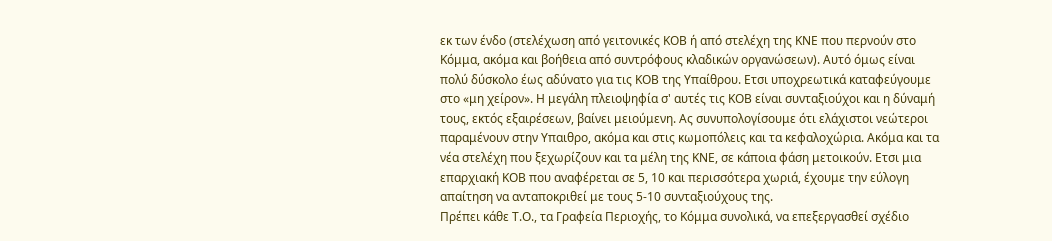εκ των ένδο (στελέχωση από γειτονικές ΚΟΒ ή από στελέχη της ΚΝΕ που περνούν στο Κόμμα, ακόμα και βοήθεια από συντρόφους κλαδικών οργανώσεων). Αυτό όμως είναι πολύ δύσκολο έως αδύνατο για τις ΚΟΒ της Υπαίθρου. Ετσι υποχρεωτικά καταφεύγουμε στο «μη χείρον». Η μεγάλη πλειοψηφία σ' αυτές τις ΚΟΒ είναι συνταξιούχοι και η δύναμή τους, εκτός εξαιρέσεων, βαίνει μειούμενη. Ας συνυπολογίσουμε ότι ελάχιστοι νεώτεροι παραμένουν στην Υπαιθρο, ακόμα και στις κωμοπόλεις και τα κεφαλοχώρια. Ακόμα και τα νέα στελέχη που ξεχωρίζουν και τα μέλη της ΚΝΕ, σε κάποια φάση μετοικούν. Ετσι μια επαρχιακή ΚΟΒ που αναφέρεται σε 5, 10 και περισσότερα χωριά, έχουμε την εύλογη απαίτηση να ανταποκριθεί με τους 5-10 συνταξιούχους της.
Πρέπει κάθε Τ.Ο., τα Γραφεία Περιοχής, το Κόμμα συνολικά, να επεξεργασθεί σχέδιο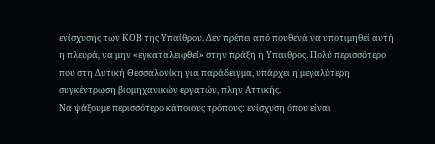ενίσχυσης των ΚΟΒ της Υπαίθρου. Δεν πρέπει από πουθενά να υποτιμηθεί αυτή η πλευρά, να μην «εγκαταλειφθεί» στην πράξη η Υπαιθρος. Πολύ περισσότερο που στη Δυτική Θεσσαλονίκη για παράδειγμα, υπάρχει η μεγαλύτερη συγκέντρωση βιομηχανικών εργατών, πλην Αττικής.
Να ψάξουμε περισσότερο κάποιους τρόπους: ενίσχυση όπου είναι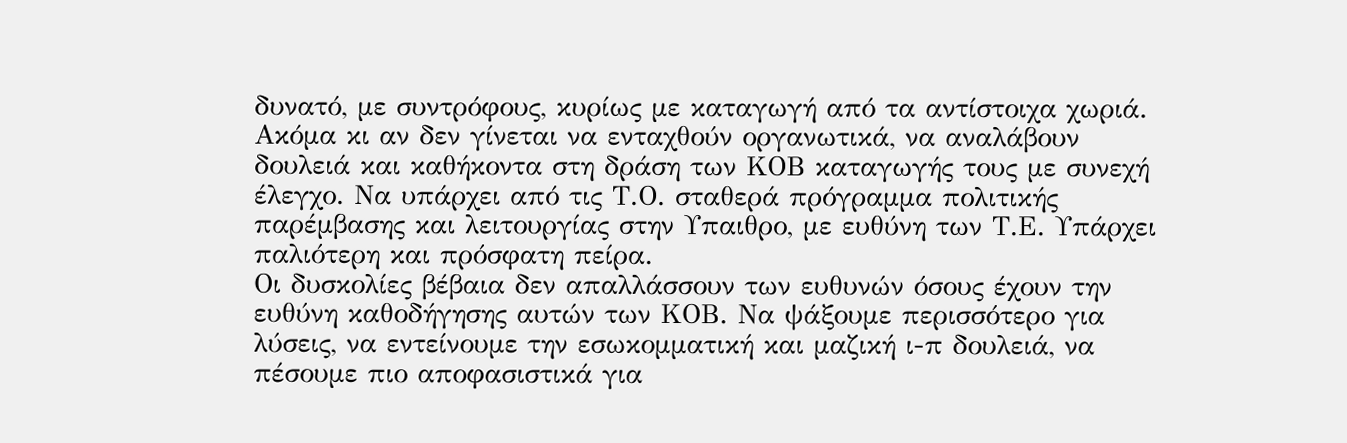δυνατό, με συντρόφους, κυρίως με καταγωγή από τα αντίστοιχα χωριά. Ακόμα κι αν δεν γίνεται να ενταχθούν οργανωτικά, να αναλάβουν δουλειά και καθήκοντα στη δράση των ΚΟΒ καταγωγής τους με συνεχή έλεγχο. Να υπάρχει από τις Τ.Ο. σταθερά πρόγραμμα πολιτικής παρέμβασης και λειτουργίας στην Υπαιθρο, με ευθύνη των Τ.Ε. Υπάρχει παλιότερη και πρόσφατη πείρα.
Οι δυσκολίες βέβαια δεν απαλλάσσουν των ευθυνών όσους έχουν την ευθύνη καθοδήγησης αυτών των ΚΟΒ. Να ψάξουμε περισσότερο για λύσεις, να εντείνουμε την εσωκομματική και μαζική ι-π δουλειά, να πέσουμε πιο αποφασιστικά για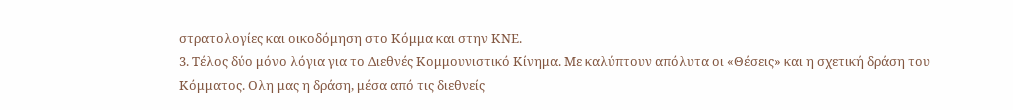στρατολογίες και οικοδόμηση στο Κόμμα και στην ΚΝΕ.
3. Τέλος δύο μόνο λόγια για το Διεθνές Κομμουνιστικό Κίνημα. Με καλύπτουν απόλυτα οι «Θέσεις» και η σχετική δράση του Κόμματος. Ολη μας η δράση, μέσα από τις διεθνείς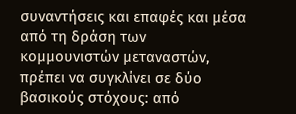συναντήσεις και επαφές και μέσα από τη δράση των κομμουνιστών μεταναστών, πρέπει να συγκλίνει σε δύο βασικούς στόχους: από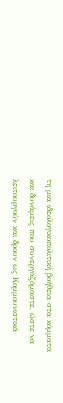τη μια ιδεολογικοπολιτική βοήθεια στα κόμματα και δυνάμεις που συνεργαζόμαστε, ώστε να λειτουργούν και δρουν ως Κομμουνιστικά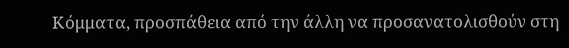Κόμματα, προσπάθεια από την άλλη να προσανατολισθούν στη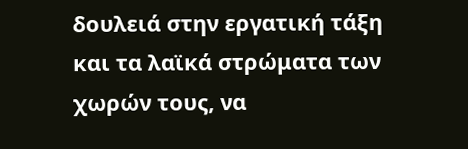δουλειά στην εργατική τάξη και τα λαϊκά στρώματα των χωρών τους, να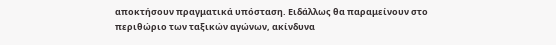αποκτήσουν πραγματικά υπόσταση. Ειδάλλως θα παραμείνουν στο περιθώριο των ταξικών αγώνων, ακίνδυνα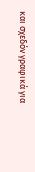και σχεδόν γραφικά για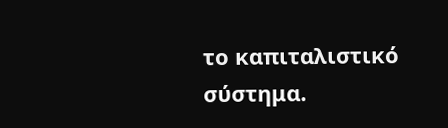το καπιταλιστικό σύστημα.